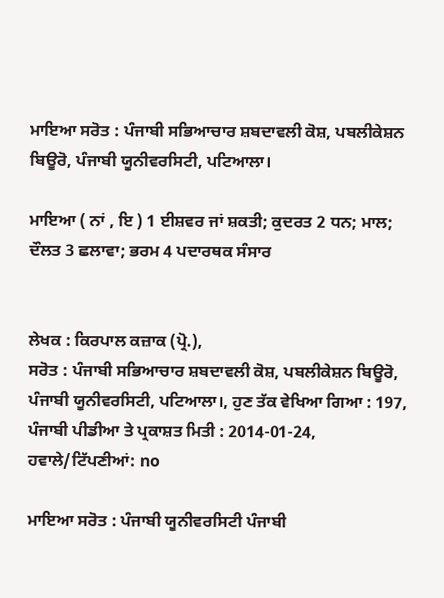ਮਾਇਆ ਸਰੋਤ : ਪੰਜਾਬੀ ਸਭਿਆਚਾਰ ਸ਼ਬਦਾਵਲੀ ਕੋਸ਼, ਪਬਲੀਕੇਸ਼ਨ ਬਿਊਰੋ, ਪੰਜਾਬੀ ਯੂਨੀਵਰਸਿਟੀ, ਪਟਿਆਲਾ।

ਮਾਇਆ ( ਨਾਂ , ਇ ) 1 ਈਸ਼ਵਰ ਜਾਂ ਸ਼ਕਤੀ; ਕੁਦਰਤ 2 ਧਨ; ਮਾਲ; ਦੌਲਤ 3 ਛਲਾਵਾ; ਭਰਮ 4 ਪਦਾਰਥਕ ਸੰਸਾਰ


ਲੇਖਕ : ਕਿਰਪਾਲ ਕਜ਼ਾਕ (ਪ੍ਰੋ.),
ਸਰੋਤ : ਪੰਜਾਬੀ ਸਭਿਆਚਾਰ ਸ਼ਬਦਾਵਲੀ ਕੋਸ਼, ਪਬਲੀਕੇਸ਼ਨ ਬਿਊਰੋ, ਪੰਜਾਬੀ ਯੂਨੀਵਰਸਿਟੀ, ਪਟਿਆਲਾ।, ਹੁਣ ਤੱਕ ਵੇਖਿਆ ਗਿਆ : 197, ਪੰਜਾਬੀ ਪੀਡੀਆ ਤੇ ਪ੍ਰਕਾਸ਼ਤ ਮਿਤੀ : 2014-01-24, ਹਵਾਲੇ/ਟਿੱਪਣੀਆਂ: no

ਮਾਇਆ ਸਰੋਤ : ਪੰਜਾਬੀ ਯੂਨੀਵਰਸਿਟੀ ਪੰਜਾਬੀ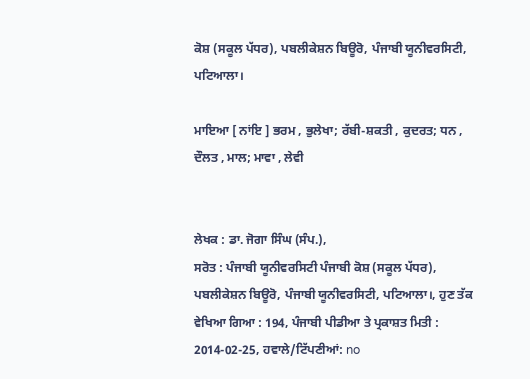ਕੋਸ਼ (ਸਕੂਲ ਪੱਧਰ), ਪਬਲੀਕੇਸ਼ਨ ਬਿਊਰੋ, ਪੰਜਾਬੀ ਯੂਨੀਵਰਸਿਟੀ, ਪਟਿਆਲਾ।

ਮਾਇਆ [ ਨਾਂਇ ] ਭਰਮ , ਭੁਲੇਖਾ; ਰੱਬੀ-ਸ਼ਕਤੀ , ਕੁਦਰਤ; ਧਨ , ਦੌਲਤ , ਮਾਲ; ਮਾਵਾ , ਲੇਵੀ


ਲੇਖਕ : ਡਾ. ਜੋਗਾ ਸਿੰਘ (ਸੰਪ.),
ਸਰੋਤ : ਪੰਜਾਬੀ ਯੂਨੀਵਰਸਿਟੀ ਪੰਜਾਬੀ ਕੋਸ਼ (ਸਕੂਲ ਪੱਧਰ), ਪਬਲੀਕੇਸ਼ਨ ਬਿਊਰੋ, ਪੰਜਾਬੀ ਯੂਨੀਵਰਸਿਟੀ, ਪਟਿਆਲਾ।, ਹੁਣ ਤੱਕ ਵੇਖਿਆ ਗਿਆ : 194, ਪੰਜਾਬੀ ਪੀਡੀਆ ਤੇ ਪ੍ਰਕਾਸ਼ਤ ਮਿਤੀ : 2014-02-25, ਹਵਾਲੇ/ਟਿੱਪਣੀਆਂ: no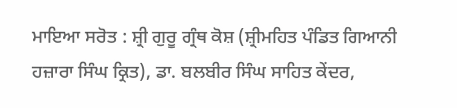ਮਾਇਆ ਸਰੋਤ : ਸ਼੍ਰੀ ਗੁਰੂ ਗ੍ਰੰਥ ਕੋਸ਼ (ਸ਼੍ਰੀਮਹਿਤ ਪੰਡਿਤ ਗਿਆਨੀ ਹਜ਼ਾਰਾ ਸਿੰਘ ਕ੍ਰਿਤ), ਡਾ. ਬਲਬੀਰ ਸਿੰਘ ਸਾਹਿਤ ਕੇਂਦਰ,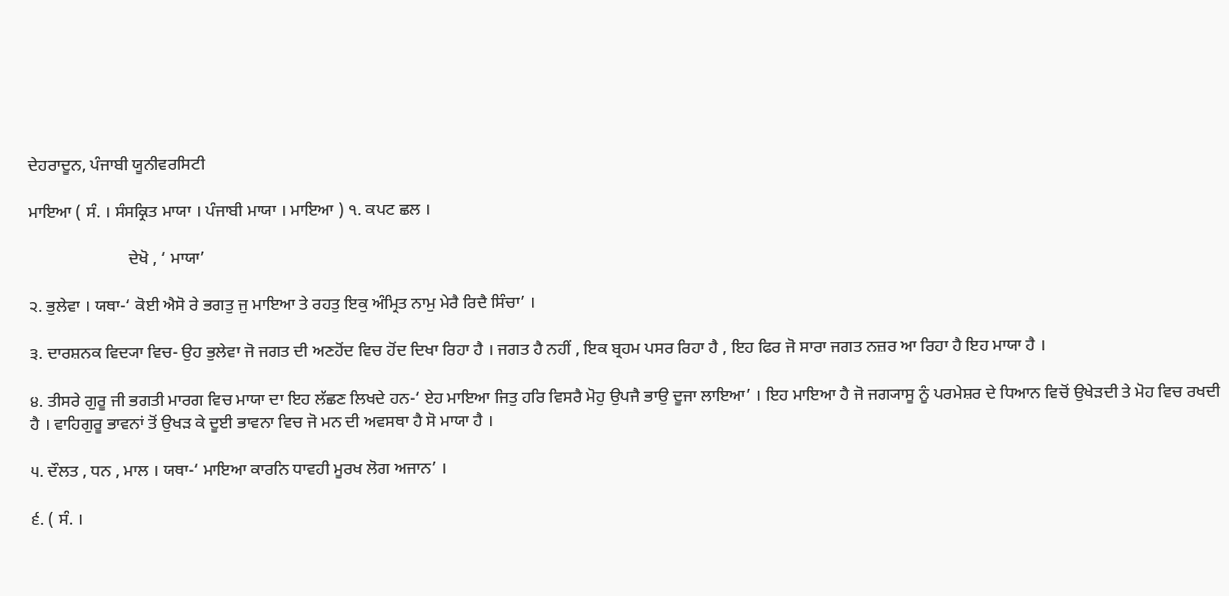ਦੇਹਰਾਦੂਨ, ਪੰਜਾਬੀ ਯੂਨੀਵਰਸਿਟੀ

ਮਾਇਆ ( ਸੰ. । ਸੰਸਕ੍ਰਿਤ ਮਾਯਾ । ਪੰਜਾਬੀ ਮਾਯਾ । ਮਾਇਆ ) ੧. ਕਪਟ ਛਲ ।

                        ਦੇਖੋ , ‘ ਮਾਯਾ’

੨. ਭੁਲੇਵਾ । ਯਥਾ-‘ ਕੋਈ ਐਸੋ ਰੇ ਭਗਤੁ ਜੁ ਮਾਇਆ ਤੇ ਰਹਤੁ ਇਕੁ ਅੰਮ੍ਰਿਤ ਨਾਮੁ ਮੇਰੈ ਰਿਦੈ ਸਿੰਚਾ’ ।

੩. ਦਾਰਸ਼ਨਕ ਵਿਦ੍ਯਾ ਵਿਚ- ਉਹ ਭੁਲੇਵਾ ਜੋ ਜਗਤ ਦੀ ਅਣਹੋਂਦ ਵਿਚ ਹੋਂਦ ਦਿਖਾ ਰਿਹਾ ਹੈ । ਜਗਤ ਹੈ ਨਹੀਂ , ਇਕ ਬ੍ਰਹਮ ਪਸਰ ਰਿਹਾ ਹੈ , ਇਹ ਫਿਰ ਜੋ ਸਾਰਾ ਜਗਤ ਨਜ਼ਰ ਆ ਰਿਹਾ ਹੈ ਇਹ ਮਾਯਾ ਹੈ ।

੪. ਤੀਸਰੇ ਗੁਰੂ ਜੀ ਭਗਤੀ ਮਾਰਗ ਵਿਚ ਮਾਯਾ ਦਾ ਇਹ ਲੱਛਣ ਲਿਖਦੇ ਹਨ-‘ ਏਹ ਮਾਇਆ ਜਿਤੁ ਹਰਿ ਵਿਸਰੈ ਮੋਹੁ ਉਪਜੈ ਭਾਉ ਦੂਜਾ ਲਾਇਆ’ । ਇਹ ਮਾਇਆ ਹੈ ਜੋ ਜਗ੍ਯਾਸੂ ਨੂੰ ਪਰਮੇਸ਼ਰ ਦੇ ਧਿਆਨ ਵਿਚੋਂ ਉਖੇੜਦੀ ਤੇ ਮੋਹ ਵਿਚ ਰਖਦੀ ਹੈ । ਵਾਹਿਗੁਰੂ ਭਾਵਨਾਂ ਤੋਂ ਉਖੜ ਕੇ ਦੂਈ ਭਾਵਨਾ ਵਿਚ ਜੋ ਮਨ ਦੀ ਅਵਸਥਾ ਹੈ ਸੋ ਮਾਯਾ ਹੈ ।

੫. ਦੌਲਤ , ਧਨ , ਮਾਲ । ਯਥਾ-‘ ਮਾਇਆ ਕਾਰਨਿ ਧਾਵਹੀ ਮੂਰਖ ਲੋਗ ਅਜਾਨ’ ।

੬. ( ਸੰ. ।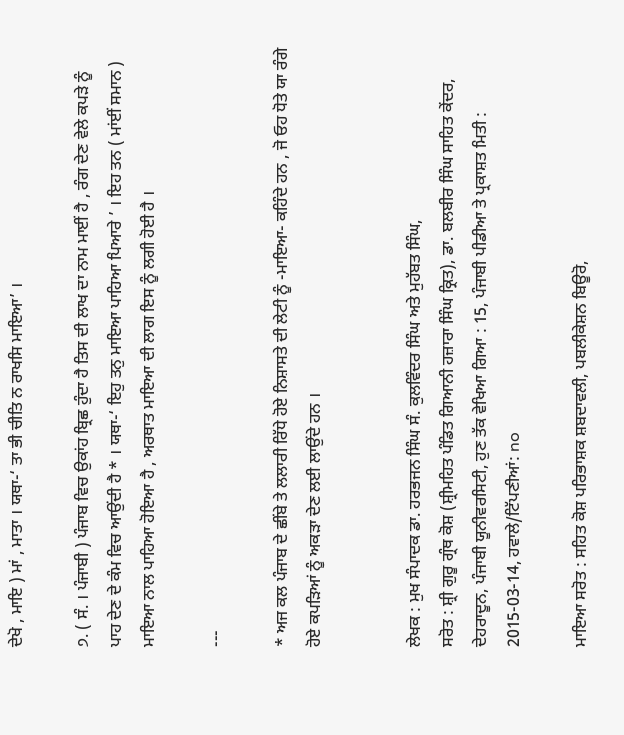ਦੇਖੋ , ਮਾਇ ) ਮਾਂ , ਮਾਤਾ । ਯਥਾ-‘ ਤਾ ਭੀ ਚੀਤਿ ਨ ਰਾਖਸਿ ਮਾਇਆ’ ।

੭. ( ਸੰ. । ਪੰਜਾਬੀ ) ਪੰਜਾਬ ਵਿਚ ਉਕਾਂਹ ਬ੍ਰਿਛ ਹੁੰਦਾ ਹੈ ਤਿਸ ਦੀ ਲਾਖ ਦਾ ਨਾਮ ਮਾਈਂ ਹੈ , ਰੰਗ ਦੇਣ ਵੇਲੇ ਕਪੜੇ ਨੂੰ ਪਾਹ ਦੇਣ ਦੇ ਕੰਮ ਵਿਚ ਆਉਂਦੀ ਹੈ * । ਯਥਾ-‘ ਇਹੁ ਤਨੁ ਮਾਇਆ ਪਾਹਿਆ ਪਿਆਰੇ ’ । ਇਹ ਤਨ ( ਮਾਂਈਂ ਸਮਾਨ ) ਮਾਇਆ ਨਾਲ ਪਾਹਿਆ ਹੋਇਆ ਹੈ , ਅਰਥਾਤ ਮਾਇਆ ਦੀ ਲਾਗ ਇਸ ਨੂੰ ਲਗੀ ਹੋਈ ਹੈ ।

---

* ਅਜ ਕਲ ਪੰਜਾਬ ਦੇ ਛੀਂਬੇ ਤੇ ਲਲਾਰੀ ਰਿੱਧੇ ਹੋਏ ਨਿਸ਼ਾਸਤੇ ਦੀ ਲੇਟੀ ਨੂੰ -ਮਾਇਆ- ਕਹਿੰਦੇ ਹਨ , ਜੋ ਓਹ ਧੋਤੇ ਯਾ ਰੰਗੇ ਹੋਏ ਕਪੜਿਆਂ ਨੂੰ ਅਕੜਾ ਦੇਣ ਲਈ ਲਾਉਂਦੇ ਹਨ ।


ਲੇਖਕ : ਮੁਖ ਸੰਪਾਦਕ ਡਾ. ਹਰਭਜਨ ਸਿੰਘ ਸੰ. ਕੁਲਵਿੰਦਰ ਸਿੰਘ ਅਤੇ ਮੁਹੱਬਤ ਸਿੰਘ,
ਸਰੋਤ : ਸ਼੍ਰੀ ਗੁਰੂ ਗ੍ਰੰਥ ਕੋਸ਼ (ਸ਼੍ਰੀਮਹਿਤ ਪੰਡਿਤ ਗਿਆਨੀ ਹਜ਼ਾਰਾ ਸਿੰਘ ਕ੍ਰਿਤ), ਡਾ. ਬਲਬੀਰ ਸਿੰਘ ਸਾਹਿਤ ਕੇਂਦਰ, ਦੇਹਰਾਦੂਨ, ਪੰਜਾਬੀ ਯੂਨੀਵਰਸਿਟੀ, ਹੁਣ ਤੱਕ ਵੇਖਿਆ ਗਿਆ : 15, ਪੰਜਾਬੀ ਪੀਡੀਆ ਤੇ ਪ੍ਰਕਾਸ਼ਤ ਮਿਤੀ : 2015-03-14, ਹਵਾਲੇ/ਟਿੱਪਣੀਆਂ: no

ਮਾਇਆ ਸਰੋਤ : ਸਹਿਤ ਕੋਸ਼ ਪਰਿਭਾਸ਼ਕ ਸ਼ਬਦਾਵਲੀ, ਪਬਲੀਕੇਸ਼ਨ ਬਿਊਰੋ,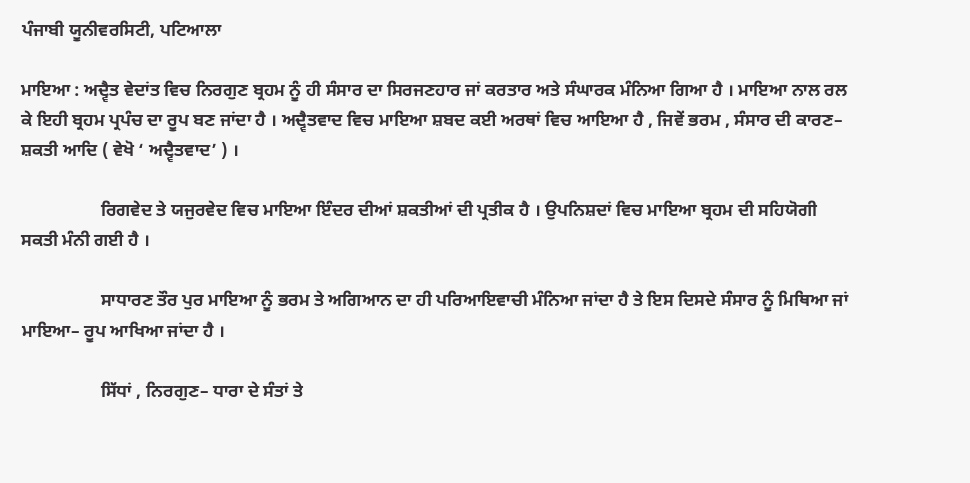ਪੰਜਾਬੀ ਯੂਨੀਵਰਸਿਟੀ, ਪਟਿਆਲਾ

ਮਾਇਆ : ਅਦ੍ਵੈਤ ਵੇਦਾਂਤ ਵਿਚ ਨਿਰਗੁਣ ਬ੍ਰਹਮ ਨੂੰ ਹੀ ਸੰਸਾਰ ਦਾ ਸਿਰਜਣਹਾਰ ਜਾਂ ਕਰਤਾਰ ਅਤੇ ਸੰਘਾਰਕ ਮੰਨਿਆ ਗਿਆ ਹੈ । ਮਾਇਆ ਨਾਲ ਰਲ ਕੇ ਇਹੀ ਬ੍ਰਹਮ ਪ੍ਰਪੰਚ ਦਾ ਰੂਪ ਬਣ ਜਾਂਦਾ ਹੈ । ਅਦ੍ਵੈਤਵਾਦ ਵਿਚ ਮਾਇਆ ਸ਼ਬਦ ਕਈ ਅਰਥਾਂ ਵਿਚ ਆਇਆ ਹੈ , ਜਿਵੇਂ ਭਰਮ , ਸੰਸਾਰ ਦੀ ਕਾਰਣ– ਸ਼ਕਤੀ ਆਦਿ ( ਵੇਖੋ ‘ ਅਦ੍ਵੈਤਵਾਦ’ ) ।

                  ਰਿਗਵੇਦ ਤੇ ਯਜੁਰਵੇਦ ਵਿਚ ਮਾਇਆ ਇੰਦਰ ਦੀਆਂ ਸ਼ਕਤੀਆਂ ਦੀ ਪ੍ਰਤੀਕ ਹੈ । ਉਪਨਿਸ਼ਦਾਂ ਵਿਚ ਮਾਇਆ ਬ੍ਰਹਮ ਦੀ ਸਹਿਯੋਗੀ ਸਕਤੀ ਮੰਨੀ ਗਈ ਹੈ ।

                  ਸਾਧਾਰਣ ਤੌਰ ਪੁਰ ਮਾਇਆ ਨੂੰ ਭਰਮ ਤੇ ਅਗਿਆਨ ਦਾ ਹੀ ਪਰਿਆਇਵਾਚੀ ਮੰਨਿਆ ਜਾਂਦਾ ਹੈ ਤੇ ਇਸ ਦਿਸਦੇ ਸੰਸਾਰ ਨੂੰ ਮਿਥਿਆ ਜਾਂ ਮਾਇਆ– ਰੂਪ ਆਖਿਆ ਜਾਂਦਾ ਹੈ ।

                  ਸਿੱਧਾਂ , ਨਿਰਗੁਣ– ਧਾਰਾ ਦੇ ਸੰਤਾਂ ਤੇ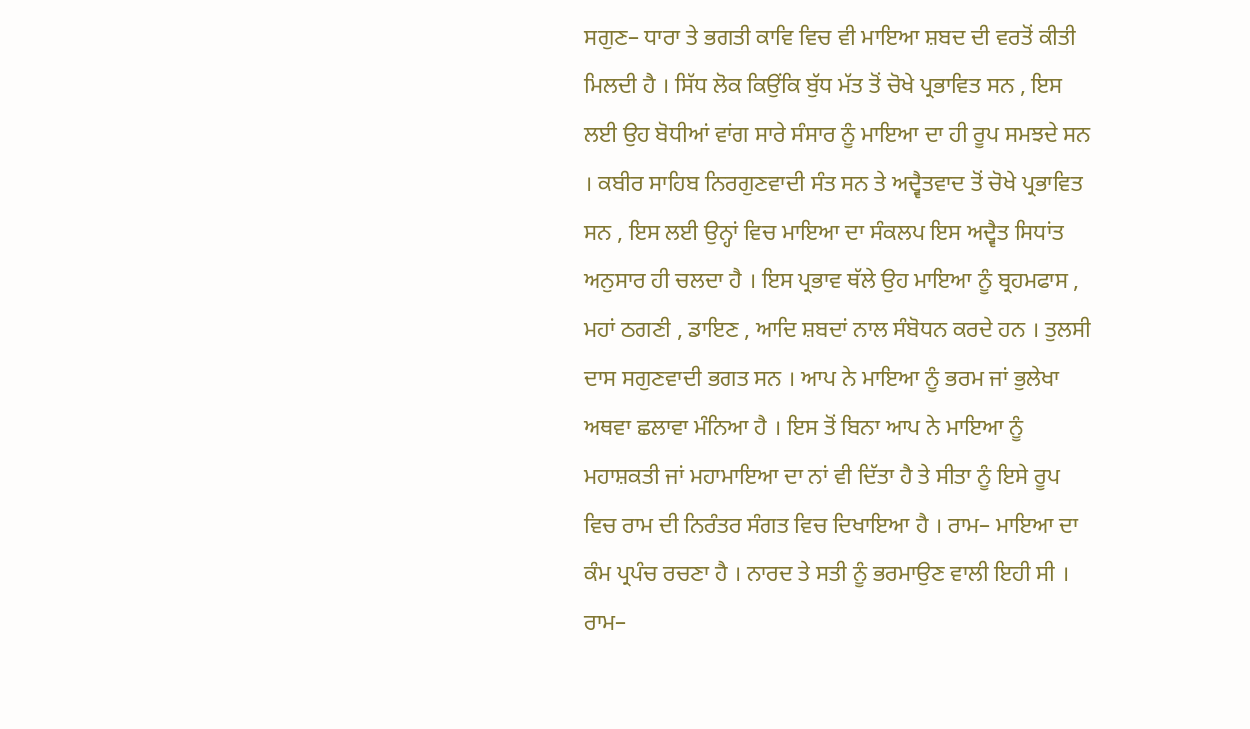ਸਗੁਣ– ਧਾਰਾ ਤੇ ਭਗਤੀ ਕਾਵਿ ਵਿਚ ਵੀ ਮਾਇਆ ਸ਼ਬਦ ਦੀ ਵਰਤੋਂ ਕੀਤੀ ਮਿਲਦੀ ਹੈ । ਸਿੱਧ ਲੋਕ ਕਿਉਂਕਿ ਬੁੱਧ ਮੱਤ ਤੋਂ ਚੋਖੇ ਪ੍ਰਭਾਵਿਤ ਸਨ , ਇਸ ਲਈ ਉਹ ਬੋਧੀਆਂ ਵਾਂਗ ਸਾਰੇ ਸੰਸਾਰ ਨੂੰ ਮਾਇਆ ਦਾ ਹੀ ਰੂਪ ਸਮਝਦੇ ਸਨ । ਕਬੀਰ ਸਾਹਿਬ ਨਿਰਗੁਣਵਾਦੀ ਸੰਤ ਸਨ ਤੇ ਅਦ੍ਵੈਤਵਾਦ ਤੋਂ ਚੋਖੇ ਪ੍ਰਭਾਵਿਤ ਸਨ , ਇਸ ਲਈ ਉਨ੍ਹਾਂ ਵਿਚ ਮਾਇਆ ਦਾ ਸੰਕਲਪ ਇਸ ਅਦ੍ਵੈਤ ਸਿਧਾਂਤ ਅਨੁਸਾਰ ਹੀ ਚਲਦਾ ਹੈ । ਇਸ ਪ੍ਰਭਾਵ ਥੱਲੇ ਉਹ ਮਾਇਆ ਨੂੰ ਬ੍ਰਹਮਫਾਸ , ਮਹਾਂ ਠਗਣੀ , ਡਾਇਣ , ਆਦਿ ਸ਼ਬਦਾਂ ਨਾਲ ਸੰਬੋਧਨ ਕਰਦੇ ਹਨ । ਤੁਲਸੀ ਦਾਸ ਸਗੁਣਵਾਦੀ ਭਗਤ ਸਨ । ਆਪ ਨੇ ਮਾਇਆ ਨੂੰ ਭਰਮ ਜਾਂ ਭੁਲੇਖਾ ਅਥਵਾ ਛਲਾਵਾ ਮੰਨਿਆ ਹੈ । ਇਸ ਤੋਂ ਬਿਨਾ ਆਪ ਨੇ ਮਾਇਆ ਨੂੰ ਮਹਾਸ਼ਕਤੀ ਜਾਂ ਮਹਾਮਾਇਆ ਦਾ ਨਾਂ ਵੀ ਦਿੱਤਾ ਹੈ ਤੇ ਸੀਤਾ ਨੂੰ ਇਸੇ ਰੂਪ ਵਿਚ ਰਾਮ ਦੀ ਨਿਰੰਤਰ ਸੰਗਤ ਵਿਚ ਦਿਖਾਇਆ ਹੈ । ਰਾਮ– ਮਾਇਆ ਦਾ ਕੰਮ ਪ੍ਰਪੰਚ ਰਚਣਾ ਹੈ । ਨਾਰਦ ਤੇ ਸਤੀ ਨੂੰ ਭਰਮਾਉਣ ਵਾਲੀ ਇਹੀ ਸੀ । ਰਾਮ–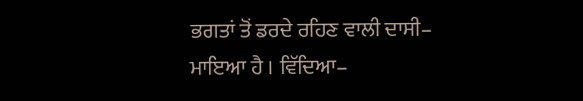ਭਗਤਾਂ ਤੋਂ ਡਰਦੇ ਰਹਿਣ ਵਾਲੀ ਦਾਸੀ– ਮਾਇਆ ਹੈ । ਵਿੱਦਿਆ–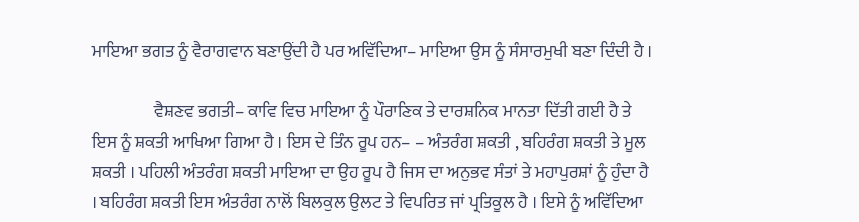ਮਾਇਆ ਭਗਤ ਨੂੰ ਵੈਰਾਗਵਾਨ ਬਣਾਉਂਦੀ ਹੈ ਪਰ ਅਵਿੱਦਿਆ– ਮਾਇਆ ਉਸ ਨੂੰ ਸੰਸਾਰਮੁਖੀ ਬਣਾ ਦਿੰਦੀ ਹੈ ।

                  ਵੈਸ਼ਣਵ ਭਗਤੀ– ਕਾਵਿ ਵਿਚ ਮਾਇਆ ਨੂੰ ਪੌਰਾਣਿਕ ਤੇ ਦਾਰਸ਼ਨਿਕ ਮਾਨਤਾ ਦਿੱਤੀ ਗਈ ਹੈ ਤੇ ਇਸ ਨੂੰ ਸ਼ਕਤੀ ਆਖਿਆ ਗਿਆ ਹੈ । ਇਸ ਦੇ ਤਿੰਨ ਰੂਪ ਹਨ– – ਅੰਤਰੰਗ ਸ਼ਕਤੀ , ਬਹਿਰੰਗ ਸ਼ਕਤੀ ਤੇ ਮੂਲ ਸ਼ਕਤੀ । ਪਹਿਲੀ ਅੰਤਰੰਗ ਸ਼ਕਤੀ ਮਾਇਆ ਦਾ ਉਹ ਰੂਪ ਹੈ ਜਿਸ ਦਾ ਅਨੁਭਵ ਸੰਤਾਂ ਤੇ ਮਹਾਪੁਰਸ਼ਾਂ ਨੂੰ ਹੁੰਦਾ ਹੈ । ਬਹਿਰੰਗ ਸ਼ਕਤੀ ਇਸ ਅੰਤਰੰਗ ਨਾਲੋਂ ਬਿਲਕੁਲ ਉਲਟ ਤੇ ਵਿਪਰਿਤ ਜਾਂ ਪ੍ਰਤਿਕੂਲ ਹੈ । ਇਸੇ ਨੂੰ ਅਵਿੱਦਿਆ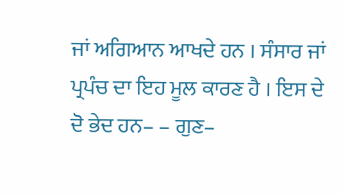ਜਾਂ ਅਗਿਆਨ ਆਖਦੇ ਹਨ । ਸੰਸਾਰ ਜਾਂ ਪ੍ਰਪੰਚ ਦਾ ਇਹ ਮੂਲ ਕਾਰਣ ਹੈ । ਇਸ ਦੇ ਦੋ ਭੇਦ ਹਨ– – ਗੁਣ–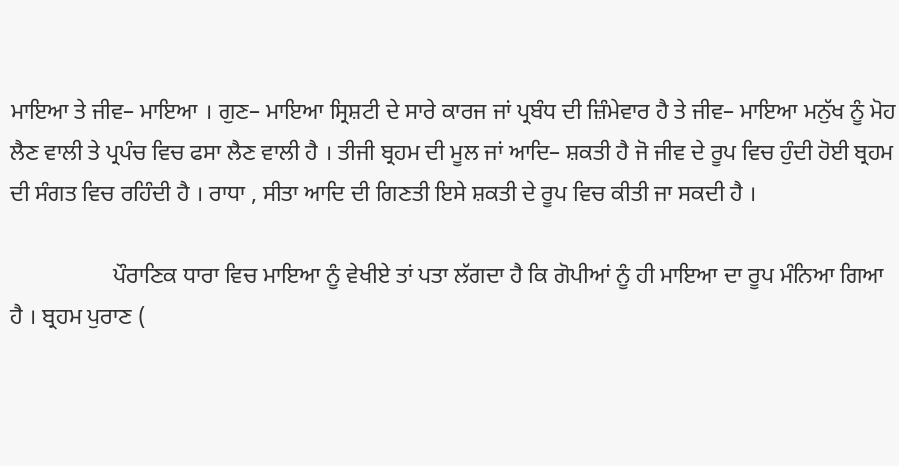ਮਾਇਆ ਤੇ ਜੀਵ– ਮਾਇਆ । ਗੁਣ– ਮਾਇਆ ਸ੍ਰਿਸ਼ਟੀ ਦੇ ਸਾਰੇ ਕਾਰਜ ਜਾਂ ਪ੍ਰਬੰਧ ਦੀ ਜ਼ਿੰਮੇਵਾਰ ਹੈ ਤੇ ਜੀਵ– ਮਾਇਆ ਮਨੁੱਖ ਨੂੰ ਮੋਹ ਲੈਣ ਵਾਲੀ ਤੇ ਪ੍ਰਪੰਚ ਵਿਚ ਫਸਾ ਲੈਣ ਵਾਲੀ ਹੈ । ਤੀਜੀ ਬ੍ਰਹਮ ਦੀ ਮੂਲ ਜਾਂ ਆਦਿ– ਸ਼ਕਤੀ ਹੈ ਜੋ ਜੀਵ ਦੇ ਰੂਪ ਵਿਚ ਹੁੰਦੀ ਹੋਈ ਬ੍ਰਹਮ ਦੀ ਸੰਗਤ ਵਿਚ ਰਹਿੰਦੀ ਹੈ । ਰਾਧਾ , ਸੀਤਾ ਆਦਿ ਦੀ ਗਿਣਤੀ ਇਸੇ ਸ਼ਕਤੀ ਦੇ ਰੂਪ ਵਿਚ ਕੀਤੀ ਜਾ ਸਕਦੀ ਹੈ ।

                  ਪੌਰਾਣਿਕ ਧਾਰਾ ਵਿਚ ਮਾਇਆ ਨੂੰ ਵੇਖੀਏ ਤਾਂ ਪਤਾ ਲੱਗਦਾ ਹੈ ਕਿ ਗੋਪੀਆਂ ਨੂੰ ਹੀ ਮਾਇਆ ਦਾ ਰੂਪ ਮੰਨਿਆ ਗਿਆ ਹੈ । ਬ੍ਰਹਮ ਪੁਰਾਣ (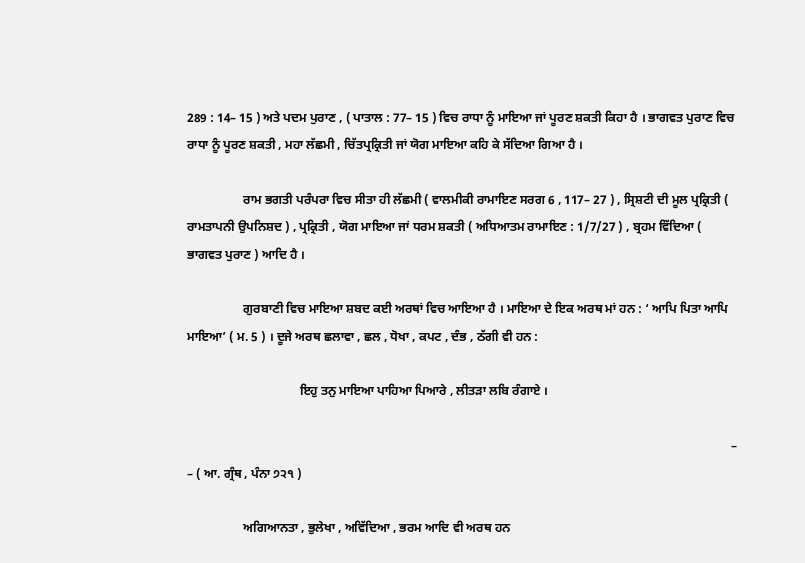289 : 14– 15 ) ਅਤੇ ਪਦਮ ਪੁਰਾਣ , ( ਪਾਤਾਲ : 77– 15 ) ਵਿਚ ਰਾਧਾ ਨੂੰ ਮਾਇਆ ਜਾਂ ਪੂਰਣ ਸ਼ਕਤੀ ਕਿਹਾ ਹੈ । ਭਾਗਵਤ ਪੁਰਾਣ ਵਿਚ ਰਾਧਾ ਨੂੰ ਪੂਰਣ ਸ਼ਕਤੀ , ਮਹਾ ਲੱਛਮੀ , ਚਿੱਤਪ੍ਰਕ੍ਰਿਤੀ ਜਾਂ ਯੋਗ ਮਾਇਆ ਕਹਿ ਕੇ ਸੱਦਿਆ ਗਿਆ ਹੈ ।

                  ਰਾਮ ਭਗਤੀ ਪਰੰਪਰਾ ਵਿਚ ਸੀਤਾ ਹੀ ਲੱਛਮੀ ( ਵਾਲਮੀਕੀ ਰਾਮਾਇਣ ਸਰਗ 6 , 117– 27 ) , ਸ੍ਰਿਸ਼ਟੀ ਦੀ ਮੂਲ ਪ੍ਰਕ੍ਰਿਤੀ ( ਰਾਮਤਾਪਨੀ ਉਪਨਿਸ਼ਦ ) , ਪ੍ਰਕ੍ਰਿਤੀ , ਯੋਗ ਮਾਇਆ ਜਾਂ ਧਰਮ ਸ਼ਕਤੀ ( ਅਧਿਆਤਮ ਰਾਮਾਇਣ : 1/7/27 ) , ਬ੍ਰਹਮ ਵਿੱਦਿਆ ( ਭਾਗਵਤ ਪੁਰਾਣ ) ਆਦਿ ਹੈ ।

                  ਗੁਰਬਾਣੀ ਵਿਚ ਮਾਇਆ ਸ਼ਬਦ ਕਈ ਅਰਥਾਂ ਵਿਚ ਆਇਆ ਹੈ । ਮਾਇਆ ਦੇ ਇਕ ਅਰਥ ਮਾਂ ਹਨ : ‘ ਆਪਿ ਪਿਤਾ ਆਪਿ ਮਾਇਆ’ ( ਮ. 5 ) । ਦੂਜੇ ਅਰਥ ਛਲਾਵਾ , ਛਲ , ਧੋਖਾ , ਕਪਟ , ਦੰਭ , ਠੱਗੀ ਵੀ ਹਨ :

                                    ਇਹੁ ਤਨੁ ਮਾਇਆ ਪਾਹਿਆ ਪਿਆਰੇ , ਲੀਤੜਾ ਲਬਿ ਰੰਗਾਏ ।

                                                                                                                                                                              – – ( ਆ. ਗ੍ਰੰਥ , ਪੰਨਾ ੭੨੧ )

                  ਅਗਿਆਨਤਾ , ਭੁਲੇਖਾ , ਅਵਿੱਦਿਆ , ਭਰਮ ਆਦਿ ਵੀ ਅਰਥ ਹਨ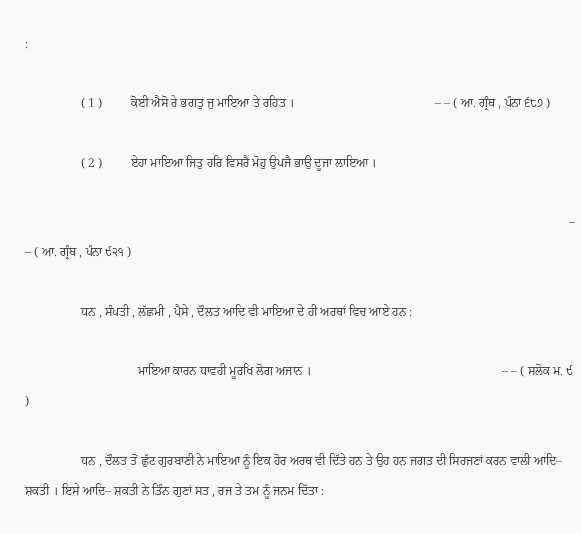:

                  ( 1 )         ਕੋਈ ਐਸੋ ਰੇ ਭਗਤੁ ਜੁ ਮਾਇਆ ਤੇ ਰਹਿਤ ।                                             – – ( ਆ. ਗ੍ਰੰਥ , ਪੰਨਾ ੬੮੭ )

                  ( 2 )         ਏਹਾ ਮਾਇਆ ਜਿਤੁ ਹਰਿ ਵਿਸਰੈ ਮੋਹੁ ਉਪਜੈ ਭਾਉ ਦੂਜਾ ਲਾਇਆ ।

                                                                                                                                                                              – – ( ਆ. ਗ੍ਰੰਥ , ਪੰਨਾ ੯੨੧ )

                  ਧਨ , ਸੰਪਤੀ , ਲੱਛਮੀ , ਪੈਸੇ , ਦੌਲਤ ਆਦਿ ਵੀ ਮਾਇਆ ਦੇ ਹੀ ਅਰਥਾਂ ਵਿਚ ਆਏ ਹਨ :

                                    ਮਾਇਆ ਕਾਰਨ ਧਾਵਹੀ ਮੂਰਖਿ ਲੋਗ ਅਜਾਨ ।                                                             – – ( ਸਲੋਕ ਮ. ੯ )

                  ਧਨ , ਦੌਲਤ ਤੋਂ ਛੁੱਟ ਗੁਰਬਾਣੀ ਨੇ ਮਾਇਆ ਨੂੰ ਇਕ ਹੋਰ ਅਰਥ ਵੀ ਦਿੱਤੇ ਹਨ ਤੇ ਉਹ ਹਨ ਜਗਤ ਦੀ ਸਿਰਜਣਾਂ ਕਰਨ ਵਾਲੀ ਆਦਿ– ਸ਼ਕਤੀ । ਇਸੇ ਆਦਿ– ਸ਼ਕਤੀ ਨੇ ਤਿੰਨ ਗੁਣਾਂ ਸਤ , ਰਜ ਤੇ ਤਮ ਨੂੰ ਜਨਮ ਦਿੱਤਾ :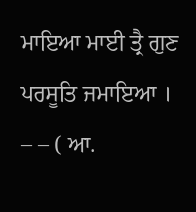ਮਾਇਆ ਮਾਈ ਤ੍ਰੈ ਗੁਣ ਪਰਸੂਤਿ ਜਮਾਇਆ ।                                       – – ( ਆ.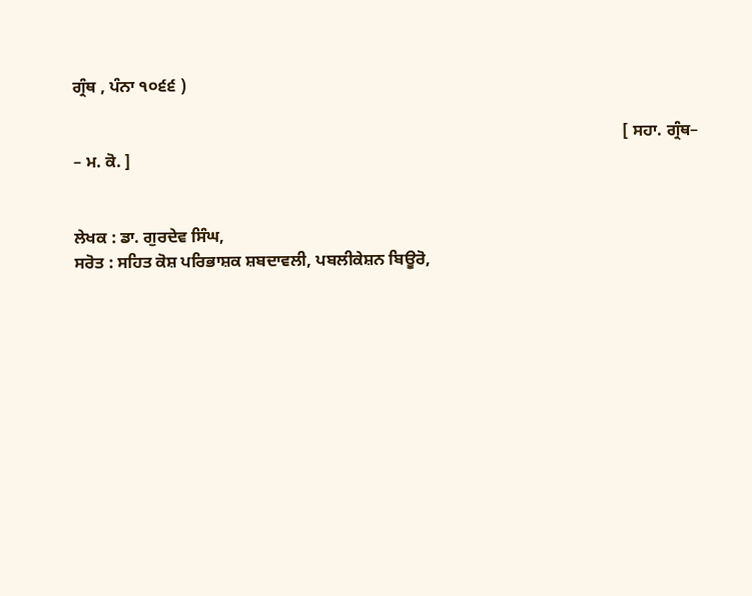ਗ੍ਰੰਥ , ਪੰਨਾ ੧੦੬੬ )

                                                                                                                                    [ ਸਹਾ. ਗ੍ਰੰਥ– – ਮ. ਕੋ. ]


ਲੇਖਕ : ਡਾ. ਗੁਰਦੇਵ ਸਿੰਘ,
ਸਰੋਤ : ਸਹਿਤ ਕੋਸ਼ ਪਰਿਭਾਸ਼ਕ ਸ਼ਬਦਾਵਲੀ, ਪਬਲੀਕੇਸ਼ਨ ਬਿਊਰੋ,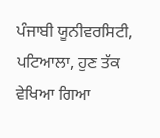ਪੰਜਾਬੀ ਯੂਨੀਵਰਸਿਟੀ, ਪਟਿਆਲਾ, ਹੁਣ ਤੱਕ ਵੇਖਿਆ ਗਿਆ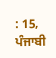: 15, ਪੰਜਾਬੀ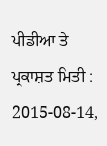ਪੀਡੀਆ ਤੇ ਪ੍ਰਕਾਸ਼ਤ ਮਿਤੀ : 2015-08-14,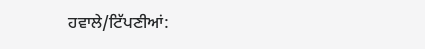ਹਵਾਲੇ/ਟਿੱਪਣੀਆਂ: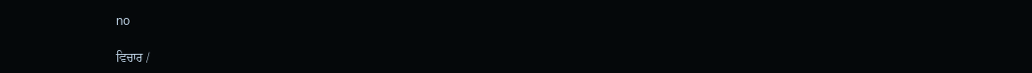no

ਵਿਚਾਰ /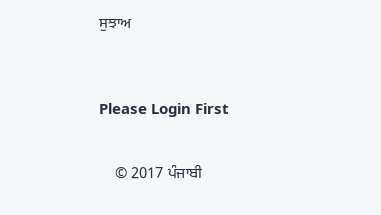ਸੁਝਾਅ



Please Login First


    © 2017 ਪੰਜਾਬੀ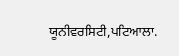ਯੂਨੀਵਰਸਿਟੀ,ਪਟਿਆਲਾ.